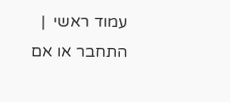עמוד ראשי  |  התחבר או אם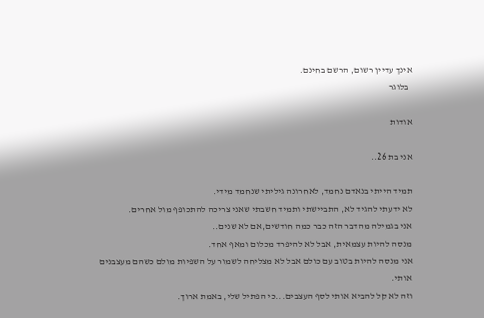אינך עדיין רשום, הרשם בחינם.
  בלוגר

אודות

אני בת 26..

תמיד הייתי בנאדם נחמד, לאחרונה גיליתי שנחמד מידי.
לא ידעתי להגיד לא, התביישתי ותמיד חשבתי שאני צריכה להתכופף מול אחרים.
אני בגמילה מהדבר הזה כבר כמה חודשים,אם לא שנים..
מנסה להיות עצמאית, אבל לא להיפרד מכלום ומאף אחד.
אני מנסה להיות בטוב עם כולם אבל לא מצליחה לשמור על השפיות מולם כשהם מעצבנים אותי.
וזה לא קל להביא אותי לסף העצבים...כי הפתיל שלי, באמת ארוך.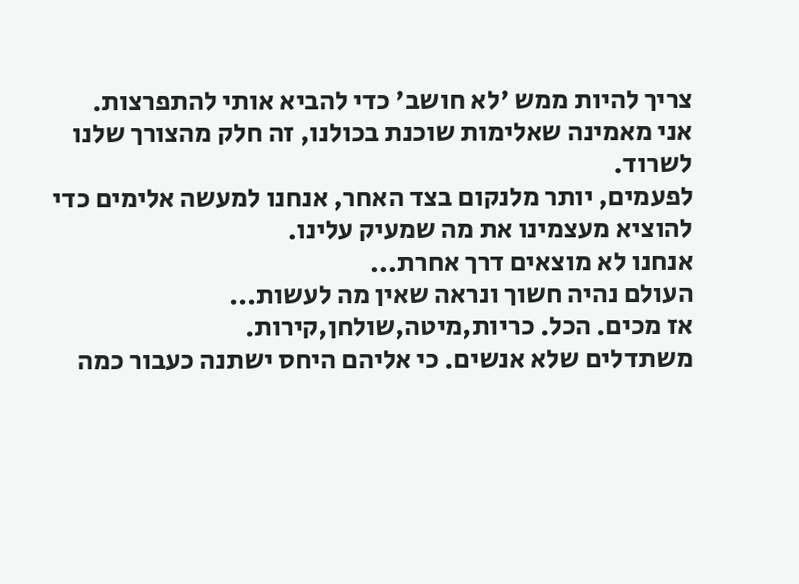צריך להיות ממש 'לא חושב' כדי להביא אותי להתפרצות.
אני מאמינה שאלימות שוכנת בכולנו, זה חלק מהצורך שלנו לשרוד.
לפעמים, יותר מלנקום בצד האחר, אנחנו למעשה אלימים כדי להוציא מעצמינו את מה שמעיק עלינו.
אנחנו לא מוצאים דרך אחרת...
העולם נהיה חשוך ונראה שאין מה לעשות...
אז מכים. הכל. כריות,מיטה,שולחן,קירות.
משתדלים שלא אנשים. כי אליהם היחס ישתנה כעבור כמה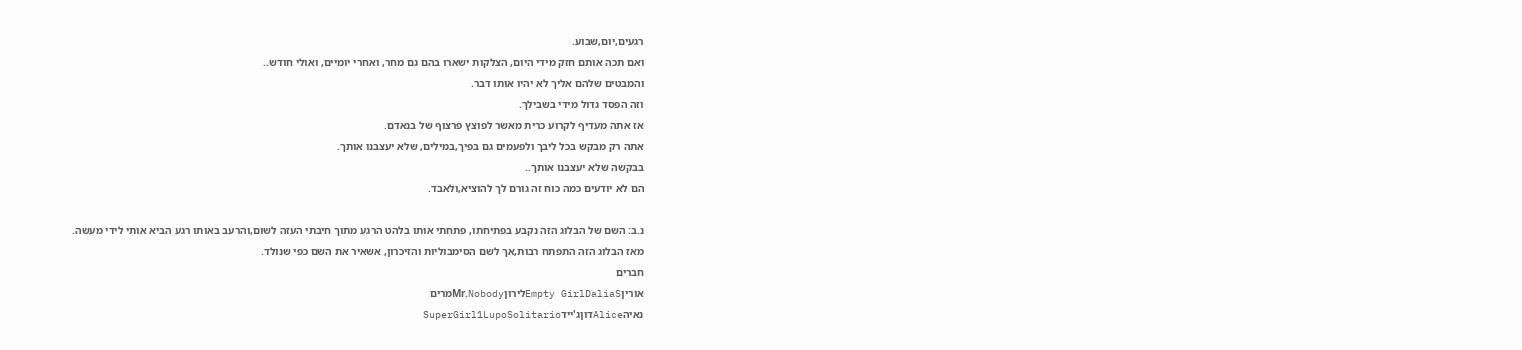רגעים,יום,שבוע.
ואם תכה אותם חזק מידי היום, הצלקות ישארו בהם גם מחר, ואחרי יומיים, ואולי חודש..
והמבטים שלהם אליך לא יהיו אותו דבר.
וזה הפסד גדול מידי בשבילך.
אז אתה מעדיף לקרוע כרית מאשר לפוצץ פרצוף של בנאדם.
אתה רק מבקש בכל ליבך ולפעמים גם בפיך,במילים, שלא יעצבנו אותך.
בבקשה שלא יעצבנו אותך..
הם לא יודעים כמה כוח זה גורם לך להוציא,ולאבד.

נ.ב: השם של הבלוג הזה נקבע בפתיחתו, פתחתי אותו בלהט הרגע מתוך חיבתי העזה לשום,והרעב באותו רגע הביא אותי לידי מעשה.
מאז הבלוג הזה התפתח רבות,אך לשם הסימבוליות והזיכרון, אשאיר את השם כפי שנולד.
חברים
אוריןEmpty GirlDaliaSלירוןMr.Nobodyמרים
נאיהAliceדוןג'יידSuperGirl1LupoSolitario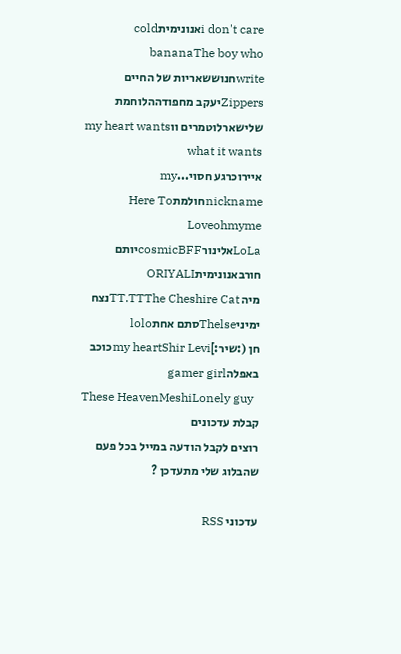i don't careאנונימיתcold bananaThe boy who writeחנוששאריות של החיים
Zippersיעקב מחפודההלוחמת שלישארלוטמרים ווmy heart wants what it wants
איירוכרגע חסוי...my nicknameחולמתHere To Loveohmyme
LoLaאלינורcosmicBFFיותם חורבאנונימיתORIYALI
מיה TT.TTThe Cheshire Catנצח ימיניThelseסתם אחתlolo
חן (:שיר:]my heartShir Leviכוכב באפלהgamer girl
These HeavenMeshiLonely guy
קבלת עדכונים
רוצים לקבל הודעה במייל בכל פעם שהבלוג שלי מתעדכן ?

עדכוני RSS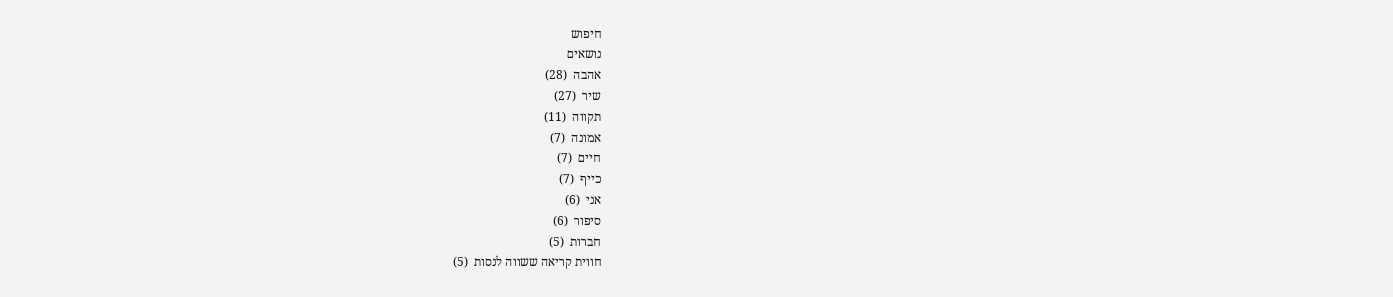חיפוש
נושאים
אהבה  (28)
שיר  (27)
תקווה  (11)
אמונה  (7)
חיים  (7)
כייף  (7)
אני  (6)
סיפור  (6)
חברות  (5)
חווית קריאה ששווה לנסות  (5)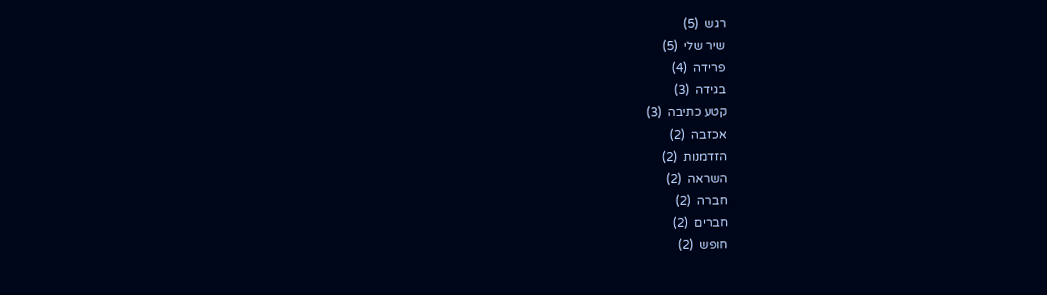רגש  (5)
שיר שלי  (5)
פרידה  (4)
בגידה  (3)
קטע כתיבה  (3)
אכזבה  (2)
הזדמנות  (2)
השראה  (2)
חברה  (2)
חברים  (2)
חופש  (2)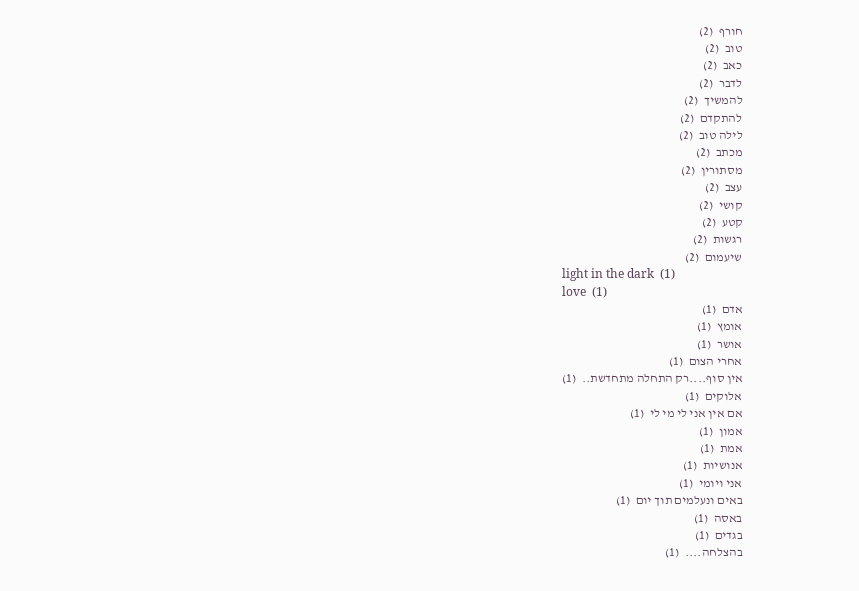חורף  (2)
טוב  (2)
כאב  (2)
לדבר  (2)
להמשיך  (2)
להתקדם  (2)
לילה טוב  (2)
מכתב  (2)
מסתורין  (2)
עצב  (2)
קושי  (2)
קטע  (2)
רגשות  (2)
שיעמום  (2)
light in the dark  (1)
love  (1)
אדם  (1)
אומץ  (1)
אושר  (1)
אחרי הצום  (1)
אין סוף....רק התחלה מתחדשת..  (1)
אלוקים  (1)
אם אין אני לי מי לי  (1)
אמון  (1)
אמת  (1)
אנושיות  (1)
אני ויומי  (1)
באים ונעלמים תוך יום  (1)
באסה  (1)
בגדים  (1)
בהצלחה....  (1)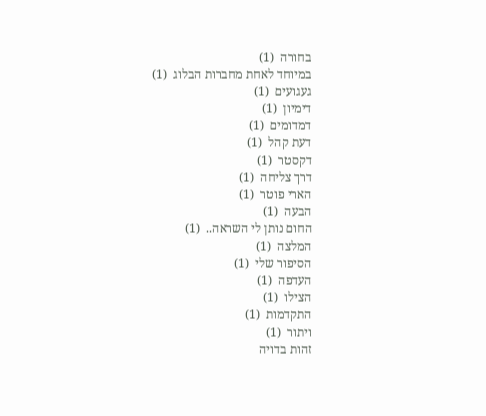בחורה  (1)
במיוחד לאחת מחברות הבלוג  (1)
געגועים  (1)
דימיון  (1)
דמדומים  (1)
דעת קהל  (1)
דקסטר  (1)
דרך צליחה  (1)
הארי פוטר  (1)
הבעה  (1)
החום נותן לי השראה..  (1)
המלצה  (1)
הסיפור שלי  (1)
העדפה  (1)
הצילו  (1)
התקדמות  (1)
ויתור  (1)
זהות בדויה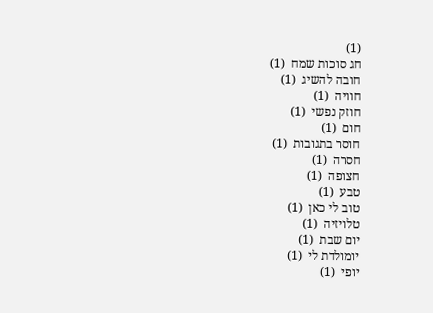(1)
חג סוכות שמח  (1)
חובה להשיג  (1)
חוויה  (1)
חוזק נפשי  (1)
חום  (1)
חוסר בתגובות  (1)
חסרה  (1)
חצופה  (1)
טבע  (1)
טוב לי כאן  (1)
טלויזיה  (1)
יום שבת  (1)
יומולדת לי  (1)
יופי  (1)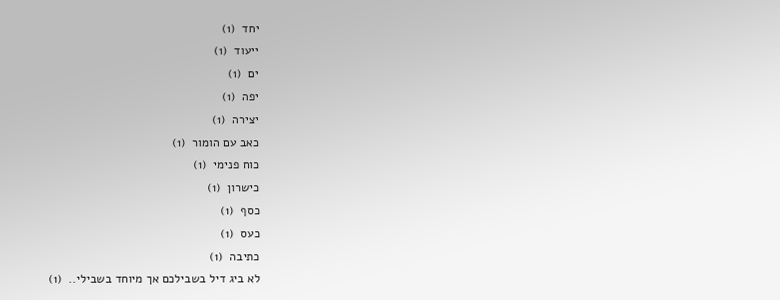יחד  (1)
ייעוד  (1)
ים  (1)
יפה  (1)
יצירה  (1)
כאב עם הומור  (1)
כוח פנימי  (1)
כישרון  (1)
כסף  (1)
כעס  (1)
כתיבה  (1)
לא ביג דיל בשבילכם אך מיוחד בשבילי..  (1)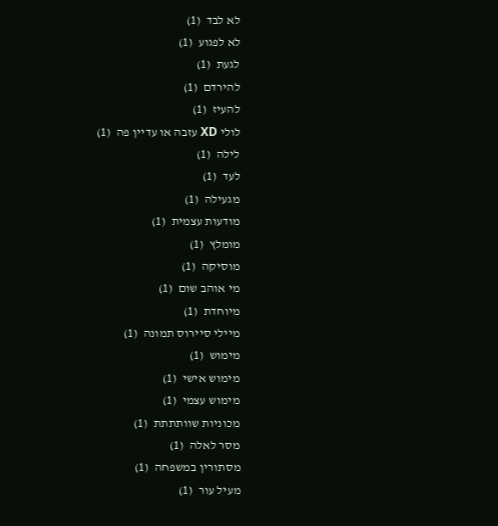לא לבד  (1)
לא לפגוע  (1)
לגעת  (1)
להירדם  (1)
להעיז  (1)
לולי XD עזבה או עדיין פה  (1)
לילה  (1)
לעד  (1)
מגעילה  (1)
מודעות עצמית  (1)
מומלץ  (1)
מוסיקה  (1)
מי אוהב שום  (1)
מיוחדת  (1)
מיילי סיירוס תמונה  (1)
מימוש  (1)
מימוש אישי  (1)
מימוש עצמי  (1)
מכוניות שוותתתת  (1)
מסר לאלה  (1)
מסתורין במשפחה  (1)
מעיל עור  (1)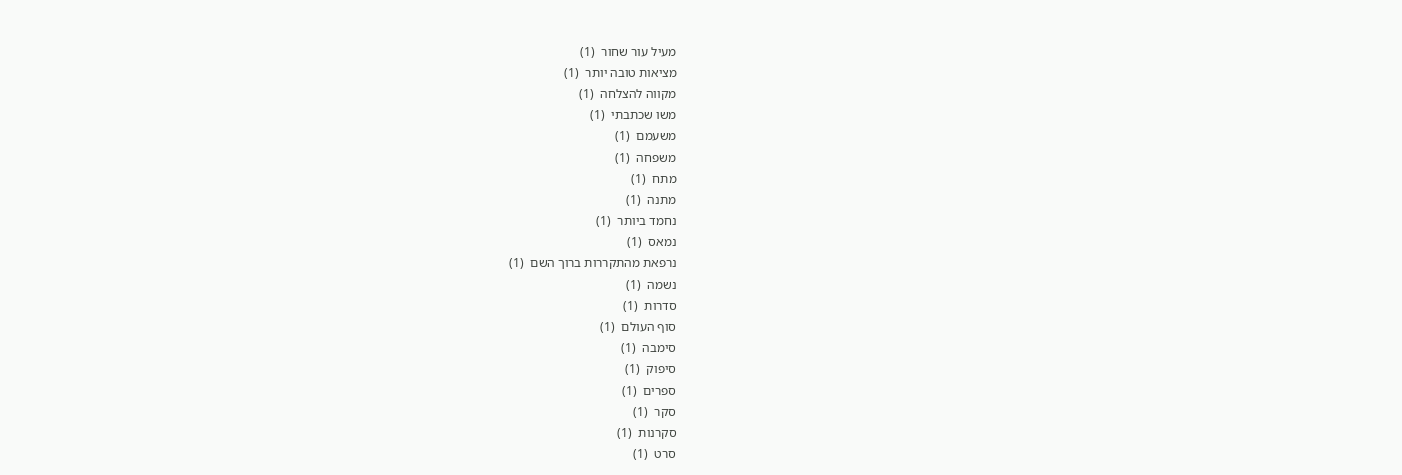מעיל עור שחור  (1)
מציאות טובה יותר  (1)
מקווה להצלחה  (1)
משו שכתבתי  (1)
משעמם  (1)
משפחה  (1)
מתח  (1)
מתנה  (1)
נחמד ביותר  (1)
נמאס  (1)
נרפאת מהתקררות ברוך השם  (1)
נשמה  (1)
סדרות  (1)
סוף העולם  (1)
סימבה  (1)
סיפוק  (1)
ספרים  (1)
סקר  (1)
סקרנות  (1)
סרט  (1)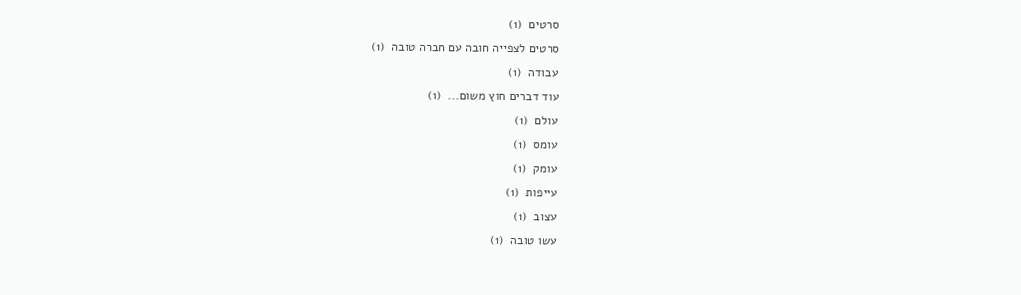סרטים  (1)
סרטים לצפייה חובה עם חברה טובה  (1)
עבודה  (1)
עוד דברים חוץ משום...  (1)
עולם  (1)
עומס  (1)
עומק  (1)
עייפות  (1)
עצוב  (1)
עשו טובה  (1)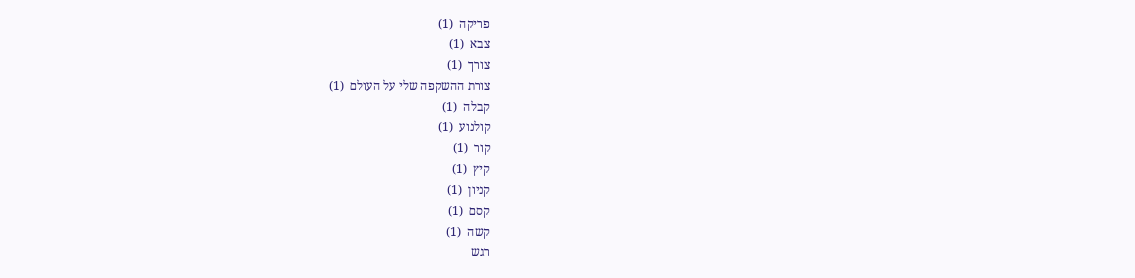פריקה  (1)
צבא  (1)
צורך  (1)
צורת ההשקפה שלי על העולם  (1)
קבלה  (1)
קולנוע  (1)
קור  (1)
קיץ  (1)
קניון  (1)
קסם  (1)
קשה  (1)
רגש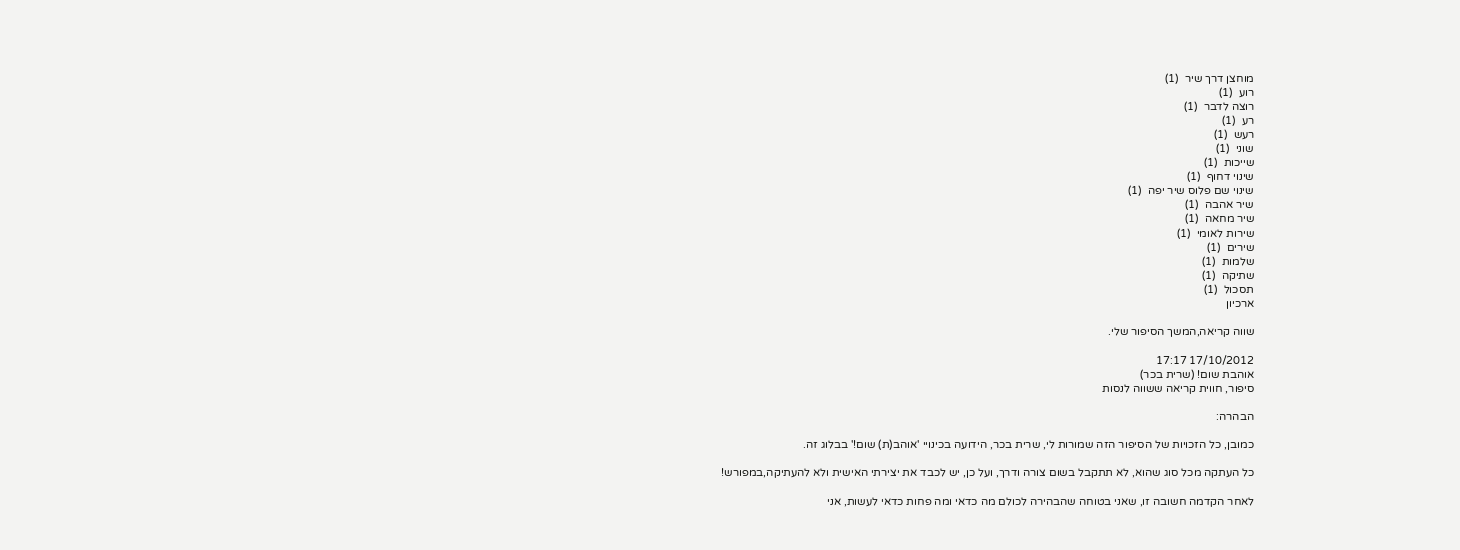מוחצן דרך שיר  (1)
רוע  (1)
רוצה לדבר  (1)
רע  (1)
רעש  (1)
שוני  (1)
שייכות  (1)
שינוי דחוף  (1)
שינוי שם פלוס שיר יפה  (1)
שיר אהבה  (1)
שיר מחאה  (1)
שירות לאומי  (1)
שירים  (1)
שלמות  (1)
שתיקה  (1)
תסכול  (1)
ארכיון

שווה קריאה,המשך הסיפור שלי.

17/10/2012 17:17
אוהבת שום! (שרית בכר)
סיפור, חווית קריאה ששווה לנסות

הבהרה:

כמובן, כל הזכויות של הסיפור הזה שמורות לי, שרית בכר, הידועה בכינויי 'אוהב(ת) שום!' בבלוג זה.

כל העתקה מכל סוג שהוא, לא תתקבל בשום צורה ודרך, ועל כן, יש לכבד את יצירתי האישית ולא להעתיקה,במפורש!

לאחר הקדמה חשובה זו, שאני בטוחה שהבהירה לכולם מה כדאי ומה פחות כדאי לעשות, אני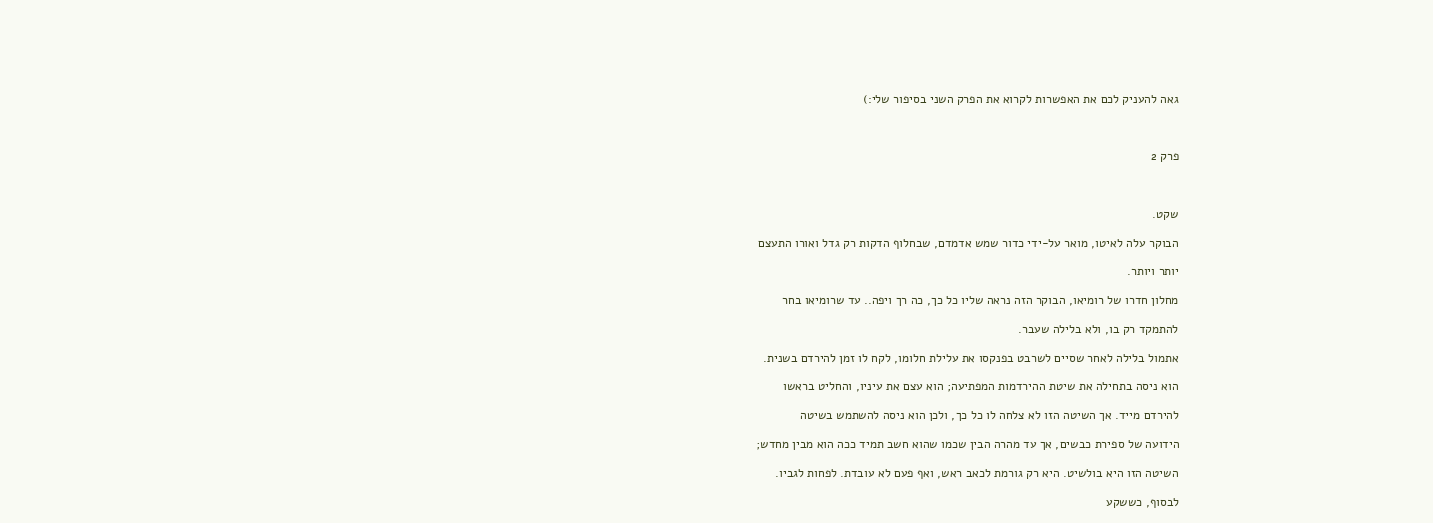גאה להעניק לכם את האפשרות לקרוא את הפרק השני בסיפור שלי:)



פרק 2



שקט.

הבוקר עלה לאיטו, מואר על-ידי כדור שמש אדמדם, שבחלוף הדקות רק גדל ואורו התעצם

יותר ויותר.

מחלון חדרו של רומיאו, הבוקר הזה נראה שליו כל כך, כה רך ויפה.. עד שרומיאו בחר

להתמקד רק בו, ולא בלילה שעבר.

אתמול בלילה לאחר שסיים לשרבט בפנקסו את עלילת חלומו, לקח לו זמן להירדם בשנית.

הוא ניסה בתחילה את שיטת ההירדמות המפתיעה; הוא עצם את עיניו, והחליט בראשו

להירדם מייד. אך השיטה הזו לא צלחה לו כל כך, ולכן הוא ניסה להשתמש בשיטה

הידועה של ספירת כבשים, אך עד מהרה הבין שכמו שהוא חשב תמיד ככה הוא מבין מחדש;

השיטה הזו היא בולשיט. היא רק גורמת לכאב ראש, ואף פעם לא עובדת. לפחות לגביו.

לבסוף, כששקע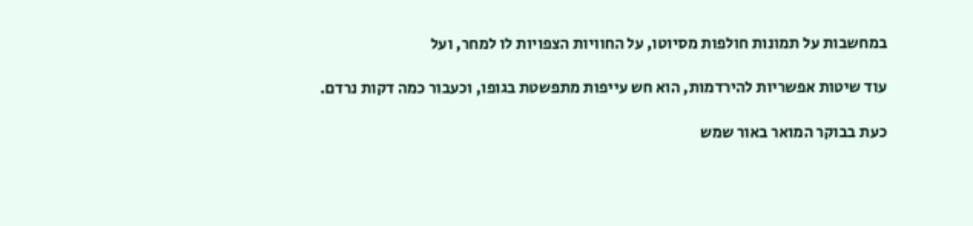במחשבות על תמונות חולפות מסיוטו, על החוויות הצפויות לו למחר, ועל

עוד שיטות אפשריות להירדמות, הוא חש עייפות מתפשטת בגופו, וכעבור כמה דקות נרדם.

כעת בבוקר המואר באור שמש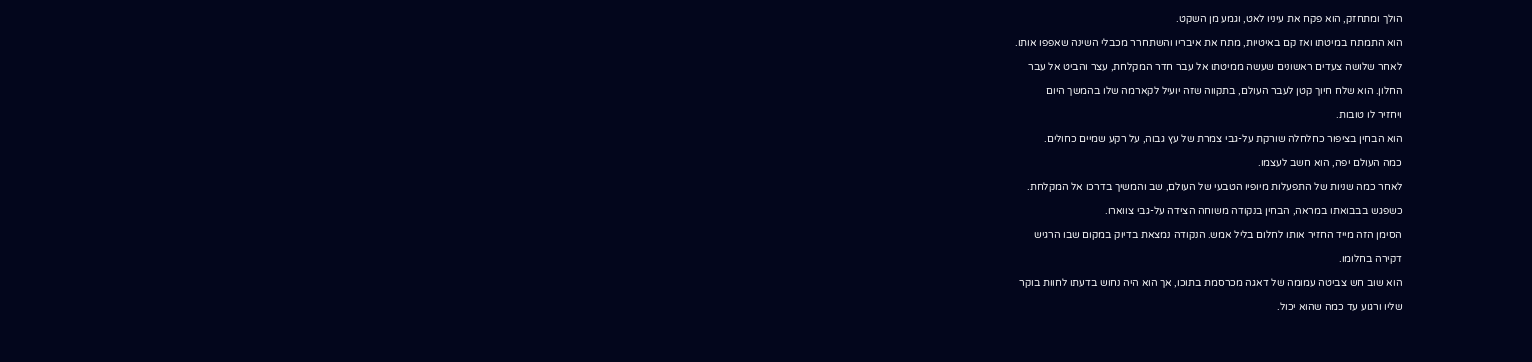הולך ומתחזק, הוא פקח את עיניו לאט, וגמע מן השקט.

הוא התמתח במיטתו ואז קם באיטיות, מתח את איבריו והשתחרר מכבלי השינה שאפפו אותו.

לאחר שלושה צעדים ראשונים שעשה ממיטתו אל עבר חדר המקלחת, עצר והביט אל עבר

החלון. הוא שלח חיוך קטן לעבר העולם, בתקווה שזה יועיל לקארמה שלו בהמשך היום

ויחזיר לו טובות.

הוא הבחין בציפור כחלחלה שורקת על-גבי צמרת של עץ גבוה, על רקע שמיים כחולים.

כמה העולם יפה, הוא חשב לעצמו.

לאחר כמה שניות של התפעלות מיופיו הטבעי של העולם, שב והמשיך בדרכו אל המקלחת.

כשפגש בבבואתו במראה, הבחין בנקודה משוחה הצידה על-גבי צווארו.

הסימן הזה מייד החזיר אותו לחלום בליל אמש. הנקודה נמצאת בדיוק במקום שבו הרגיש

דקירה בחלומו.

הוא שוב חש צביטה עמומה של דאגה מכרסמת בתוכו, אך הוא היה נחוש בדעתו לחוות בוקר

שליו ורגוע עד כמה שהוא יכול.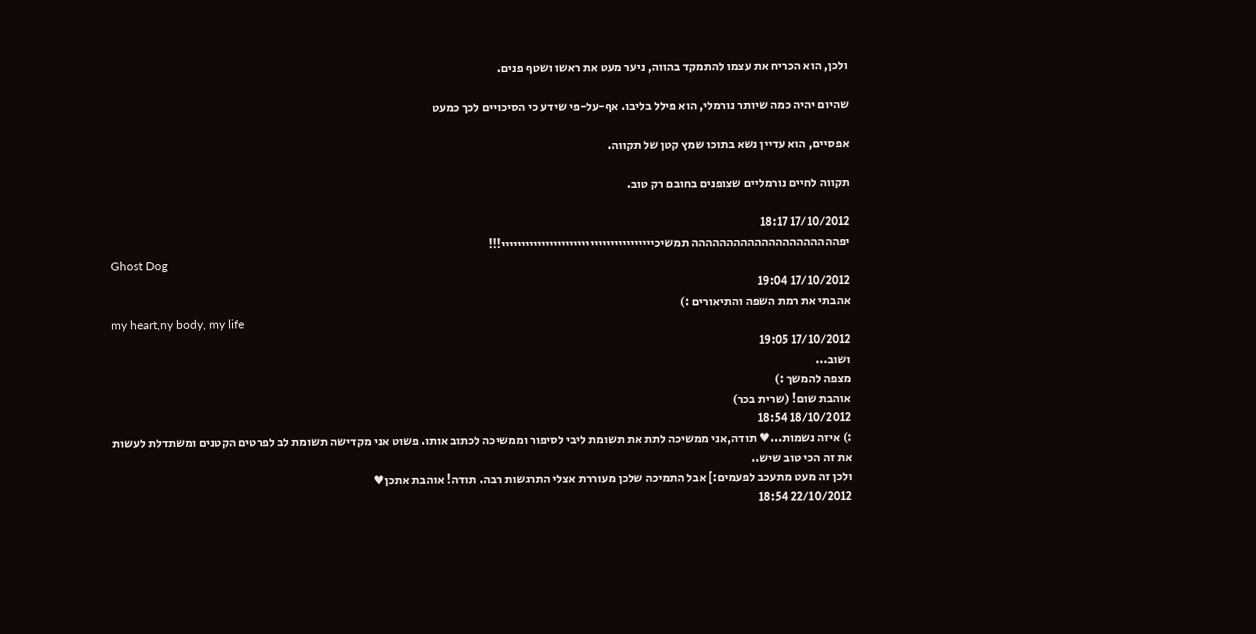ולכן, הוא הכריח את עצמו להתמקד בהווה, ניער מעט את ראשו ושטף פנים.

שהיום יהיה כמה שיותר נורמלי, הוא פילל בליבו. אף-על-פי שידע כי הסיכויים לכך כמעט

אפסיים, הוא עדיין נשא בתוכו שמץ קטן של תקווה.

תקווה לחיים נורמליים שצופנים בחובם רק טוב.

17/10/2012 18:17
יפההההההההההההההההההההה תמשיכיייייייייייייייייייייייייייייייייייייי!!!
Ghost Dog
17/10/2012 19:04
אהבתי את רמת השפה והתיאורים :)
my heart,ny body, my life
17/10/2012 19:05
ושוב...
מצפה להמשך :)
אוהבת שום! (שרית בכר)
18/10/2012 18:54
:) איזה נשמות...♥ תודה,אני ממשיכה לתת את תשומת ליבי לסיפור וממשיכה לכתוב אותו. פשוט אני מקדישה תשומת לב לפרטים הקטנים ומשתדלת לעשות את זה הכי טוב שיש..
ולכן זה מעט מתעכב לפעמים:] אבל התמיכה שלכן מעוררת אצלי התרגשות רבה. תודה! אוהבת אתכן♥
22/10/2012 18:54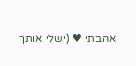אהבתי ♥ (ישלי אותך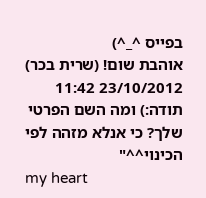בפייס ^_^)
אוהבת שום! (שרית בכר)
23/10/2012 11:42
תודה:) ומה השם הפרטי שלך? כי אנלא מזהה לפי הכינוי^^"
my heart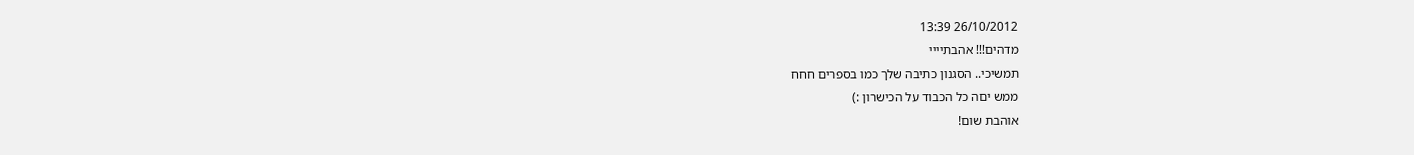26/10/2012 13:39
מדהים!!! אהבתיייי
תמשיכי.. הסגנון כתיבה שלך כמו בספרים חחח
ממש יםה כל הכבוד על הכישרון :)
אוהבת שום!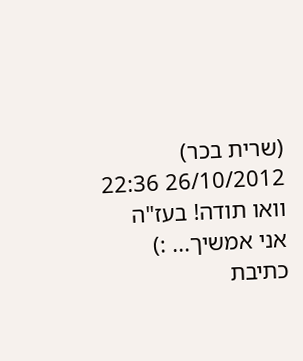(שרית בכר)
26/10/2012 22:36
וואו תודה! בעז"ה אני אמשיך... :)
כתיבת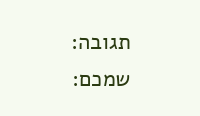תגובה:
שמכם: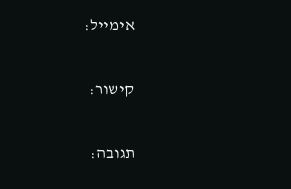אימייל:

קישור:

תגובה: